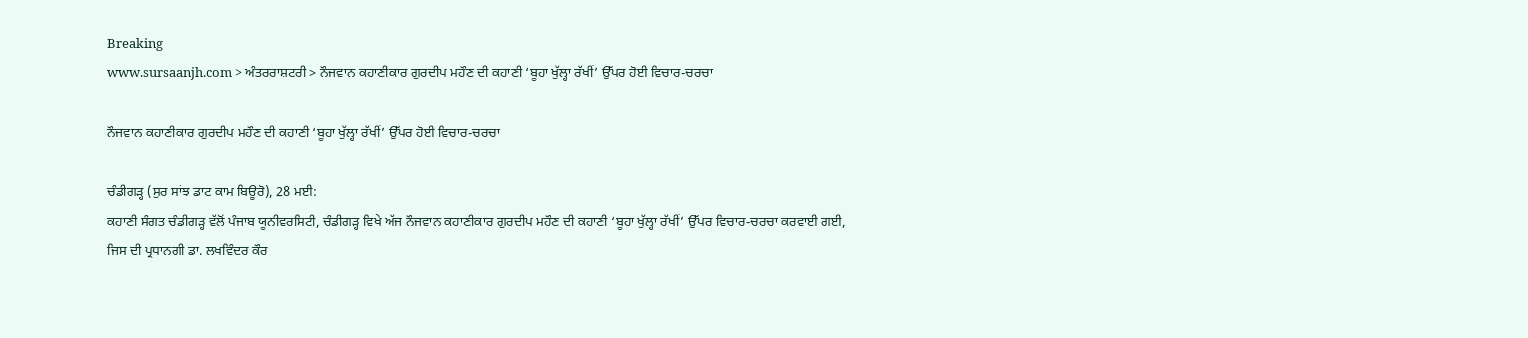Breaking
www.sursaanjh.com > ਅੰਤਰਰਾਸ਼ਟਰੀ > ਨੌਜਵਾਨ ਕਹਾਣੀਕਾਰ ਗੁਰਦੀਪ ਮਹੌਣ ਦੀ ਕਹਾਣੀ ‘ਬੂਹਾ ਖੁੱਲ੍ਹਾ ਰੱਖੀਂ’ ਉੱਪਰ ਹੋਈ ਵਿਚਾਰ-ਚਰਚਾ

ਨੌਜਵਾਨ ਕਹਾਣੀਕਾਰ ਗੁਰਦੀਪ ਮਹੌਣ ਦੀ ਕਹਾਣੀ ‘ਬੂਹਾ ਖੁੱਲ੍ਹਾ ਰੱਖੀਂ’ ਉੱਪਰ ਹੋਈ ਵਿਚਾਰ-ਚਰਚਾ

ਚੰਡੀਗੜ੍ਹ (ਸੁਰ ਸਾਂਝ ਡਾਟ ਕਾਮ ਬਿਊਰੋ), 28 ਮਈ:
ਕਹਾਣੀ ਸੰਗਤ ਚੰਡੀਗੜ੍ਹ ਵੱਲੋਂ ਪੰਜਾਬ ਯੂਨੀਵਰਸਿਟੀ, ਚੰਡੀਗੜ੍ਹ ਵਿਖੇ ਅੱਜ ਨੌਜਵਾਨ ਕਹਾਣੀਕਾਰ ਗੁਰਦੀਪ ਮਹੌਣ ਦੀ ਕਹਾਣੀ ‘ਬੂਹਾ ਖੁੱਲ੍ਹਾ ਰੱਖੀਂ’ ਉੱਪਰ ਵਿਚਾਰ-ਚਰਚਾ ਕਰਵਾਈ ਗਈ, ਜਿਸ ਦੀ ਪ੍ਰਧਾਨਗੀ ਡਾ. ਲਖਵਿੰਦਰ ਕੌਰ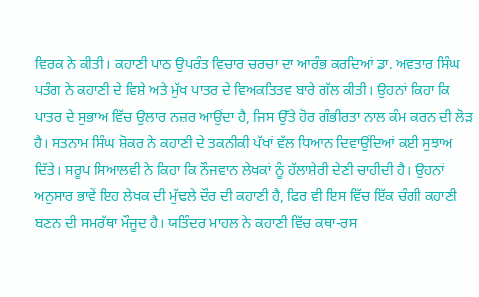ਵਿਰਕ ਨੇ ਕੀਤੀ। ਕਹਾਣੀ ਪਾਠ ਉਪਰੰਤ ਵਿਚਾਰ ਚਰਚਾ ਦਾ ਆਰੰਭ ਕਰਦਿਆਂ ਡਾ. ਅਵਤਾਰ ਸਿੰਘ ਪਤੰਗ ਨੇ ਕਹਾਣੀ ਦੇ ਵਿਸ਼ੇ ਅਤੇ ਮੁੱਖ ਪਾਤਰ ਦੇ ਵਿਅਕਤਿਤਵ ਬਾਰੇ ਗੱਲ ਕੀਤੀ। ਉਹਨਾਂ ਕਿਹਾ ਕਿ ਪਾਤਰ ਦੇ ਸੁਭਾਅ ਵਿੱਚ ਉਲਾਰ ਨਜ਼ਰ ਆਉਂਦਾ ਹੈ, ਜਿਸ ਉੱਤੇ ਹੋਰ ਗੰਭੀਰਤਾ ਨਾਲ ਕੰਮ ਕਰਨ ਦੀ ਲੋੜ ਹੈ। ਸਤਨਾਮ ਸਿੰਘ ਸ਼ੋਕਰ ਨੇ ਕਹਾਣੀ ਦੇ ਤਕਨੀਕੀ ਪੱਖਾਂ ਵੱਲ ਧਿਆਨ ਦਿਵਾਉਂਦਿਆਂ ਕਈ ਸੁਝਾਅ ਦਿੱਤੇ। ਸਰੂਪ ਸਿਆਲਵੀ ਨੇ ਕਿਹਾ ਕਿ ਨੌਜਵਾਨ ਲੇਖਕਾਂ ਨੂੰ ਹੱਲਾਸ਼ੇਰੀ ਦੇਣੀ ਚਾਹੀਦੀ ਹੈ। ਉਹਨਾਂ ਅਨੁਸਾਰ ਭਾਵੇਂ ਇਹ ਲੇਖਕ ਦੀ ਮੁੱਢਲੇ ਦੌਰ ਦੀ ਕਹਾਣੀ ਹੈ, ਫਿਰ ਵੀ ਇਸ ਵਿੱਚ ਇੱਕ ਚੰਗੀ ਕਹਾਣੀ ਬਣਨ ਦੀ ਸਮਰੱਥਾ ਮੌਜੂਦ ਹੈ। ਯਤਿੰਦਰ ਮਾਹਲ ਨੇ ਕਹਾਣੀ ਵਿੱਚ ਕਥਾ-ਰਸ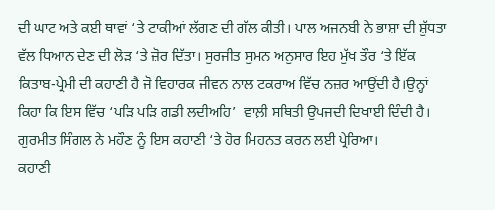ਦੀ ਘਾਟ ਅਤੇ ਕਈ ਥਾਵਾਂ ‘ਤੇ ਟਾਕੀਆਂ ਲੱਗਣ ਦੀ ਗੱਲ ਕੀਤੀ। ਪਾਲ ਅਜਨਬੀ ਨੇ ਭਾਸ਼ਾ ਦੀ ਸ਼ੁੱਧਤਾ ਵੱਲ ਧਿਆਨ ਦੇਣ ਦੀ ਲੋੜ ‘ਤੇ ਜ਼ੋਰ ਦਿੱਤਾ। ਸੁਰਜੀਤ ਸੁਮਨ ਅਨੁਸਾਰ ਇਹ ਮੁੱਖ ਤੌਰ ‘ਤੇ ਇੱਕ ਕਿਤਾਬ-ਪ੍ਰੇਮੀ ਦੀ ਕਹਾਣੀ ਹੈ ਜੋ ਵਿਹਾਰਕ ਜੀਵਨ ਨਾਲ ਟਕਰਾਅ ਵਿੱਚ ਨਜ਼ਰ ਆਉਂਦੀ ਹੈ।ਉਨ੍ਹਾਂ ਕਿਹਾ ਕਿ ਇਸ ਵਿੱਚ ‘ਪੜਿ ਪੜਿ ਗਡੀ ਲਦੀਅਹਿ’  ਵਾਲ਼ੀ ਸਥਿਤੀ ਉਪਜਦੀ ਦਿਖਾਈ ਦਿੰਦੀ ਹੈ। ਗੁਰਮੀਤ ਸਿੰਗਲ ਨੇ ਮਹੌਣ ਨੂੰ ਇਸ ਕਹਾਣੀ ‘ਤੇ ਹੋਰ ਮਿਹਨਤ ਕਰਨ ਲਈ ਪ੍ਰੇਰਿਆ।
ਕਹਾਣੀ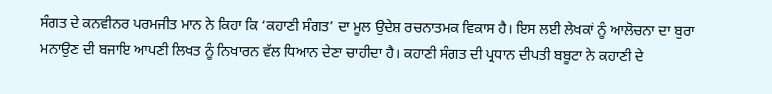ਸੰਗਤ ਦੇ ਕਨਵੀਨਰ ਪਰਮਜੀਤ ਮਾਨ ਨੇ ਕਿਹਾ ਕਿ ‘ਕਹਾਣੀ ਸੰਗਤ’ ਦਾ ਮੂਲ ਉਦੇਸ਼ ਰਚਨਾਤਮਕ ਵਿਕਾਸ ਹੈ। ਇਸ ਲਈ ਲੇਖਕਾਂ ਨੂੰ ਆਲੋਚਨਾ ਦਾ ਬੁਰਾ ਮਨਾਉਣ ਦੀ ਬਜਾਇ ਆਪਣੀ ਲਿਖਤ ਨੂੰ ਨਿਖਾਰਨ ਵੱਲ ਧਿਆਨ ਦੇਣਾ ਚਾਹੀਦਾ ਹੈ। ਕਹਾਣੀ ਸੰਗਤ ਦੀ ਪ੍ਰਧਾਨ ਦੀਪਤੀ ਬਬੂਟਾ ਨੇ ਕਹਾਣੀ ਦੇ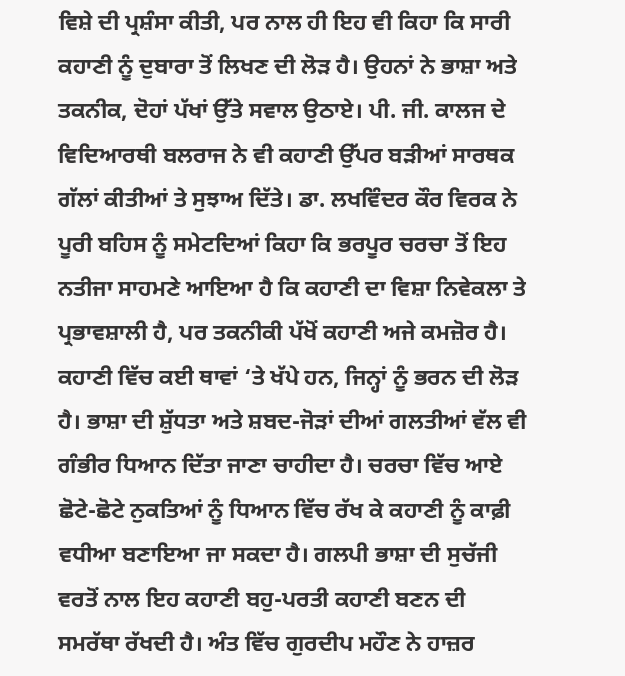ਵਿਸ਼ੇ ਦੀ ਪ੍ਰਸ਼ੰਸਾ ਕੀਤੀ, ਪਰ ਨਾਲ ਹੀ ਇਹ ਵੀ ਕਿਹਾ ਕਿ ਸਾਰੀ ਕਹਾਣੀ ਨੂੰ ਦੁਬਾਰਾ ਤੋਂ ਲਿਖਣ ਦੀ ਲੋੜ ਹੈ। ਉਹਨਾਂ ਨੇ ਭਾਸ਼ਾ ਅਤੇ ਤਕਨੀਕ, ਦੋਹਾਂ ਪੱਖਾਂ ਉੱਤੇ ਸਵਾਲ ਉਠਾਏ। ਪੀ. ਜੀ. ਕਾਲਜ ਦੇ ਵਿਦਿਆਰਥੀ ਬਲਰਾਜ ਨੇ ਵੀ ਕਹਾਣੀ ਉੱਪਰ ਬੜੀਆਂ ਸਾਰਥਕ ਗੱਲਾਂ ਕੀਤੀਆਂ ਤੇ ਸੁਝਾਅ ਦਿੱਤੇ। ਡਾ. ਲਖਵਿੰਦਰ ਕੌਰ ਵਿਰਕ ਨੇ ਪੂਰੀ ਬਹਿਸ ਨੂੰ ਸਮੇਟਦਿਆਂ ਕਿਹਾ ਕਿ ਭਰਪੂਰ ਚਰਚਾ ਤੋਂ ਇਹ ਨਤੀਜਾ ਸਾਹਮਣੇ ਆਇਆ ਹੈ ਕਿ ਕਹਾਣੀ ਦਾ ਵਿਸ਼ਾ ਨਿਵੇਕਲਾ ਤੇ ਪ੍ਰਭਾਵਸ਼ਾਲੀ ਹੈ, ਪਰ ਤਕਨੀਕੀ ਪੱਖੋਂ ਕਹਾਣੀ ਅਜੇ ਕਮਜ਼ੋਰ ਹੈ। ਕਹਾਣੀ ਵਿੱਚ ਕਈ ਥਾਵਾਂ ‘ਤੇ ਖੱਪੇ ਹਨ, ਜਿਨ੍ਹਾਂ ਨੂੰ ਭਰਨ ਦੀ ਲੋੜ ਹੈ। ਭਾਸ਼ਾ ਦੀ ਸ਼ੁੱਧਤਾ ਅਤੇ ਸ਼ਬਦ-ਜੋੜਾਂ ਦੀਆਂ ਗਲਤੀਆਂ ਵੱਲ ਵੀ ਗੰਭੀਰ ਧਿਆਨ ਦਿੱਤਾ ਜਾਣਾ ਚਾਹੀਦਾ ਹੈ। ਚਰਚਾ ਵਿੱਚ ਆਏ ਛੋਟੇ-ਛੋਟੇ ਨੁਕਤਿਆਂ ਨੂੰ ਧਿਆਨ ਵਿੱਚ ਰੱਖ ਕੇ ਕਹਾਣੀ ਨੂੰ ਕਾਫ਼ੀ ਵਧੀਆ ਬਣਾਇਆ ਜਾ ਸਕਦਾ ਹੈ। ਗਲਪੀ ਭਾਸ਼ਾ ਦੀ ਸੁਚੱਜੀ ਵਰਤੋਂ ਨਾਲ ਇਹ ਕਹਾਣੀ ਬਹੁ-ਪਰਤੀ ਕਹਾਣੀ ਬਣਨ ਦੀ ਸਮਰੱਥਾ ਰੱਖਦੀ ਹੈ। ਅੰਤ ਵਿੱਚ ਗੁਰਦੀਪ ਮਹੌਣ ਨੇ ਹਾਜ਼ਰ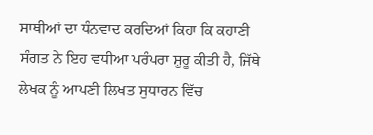ਸਾਥੀਆਂ ਦਾ ਧੰਨਵਾਦ ਕਰਦਿਆਂ ਕਿਹਾ ਕਿ ਕਹਾਣੀ ਸੰਗਤ ਨੇ ਇਹ ਵਧੀਆ ਪਰੰਪਰਾ ਸ਼ੁਰੂ ਕੀਤੀ ਹੈ, ਜਿੱਥੇ ਲੇਖਕ ਨੂੰ ਆਪਣੀ ਲਿਖਤ ਸੁਧਾਰਨ ਵਿੱਚ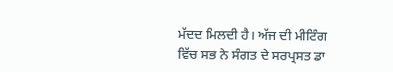ਮੱਦਦ ਮਿਲਦੀ ਹੈ। ਅੱਜ ਦੀ ਮੀਟਿੰਗ ਵਿੱਚ ਸਭ ਨੇ ਸੰਗਤ ਦੇ ਸਰਪ੍ਰਸਤ ਡਾ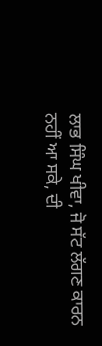ਲਾਭ ਸਿੰਘ ਖੀਵਾ, ਜੋ ਸੱਟ ਲੱਗਣ ਕਾਰਨ ਨਹੀਂ ਆ ਸਕੇ, ਦੀ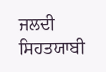ਜਲਦੀ ਸਿਹਤਯਾਬੀ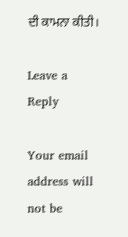ਦੀ ਕਾਮਨਾ ਕੀਤੀ।

Leave a Reply

Your email address will not be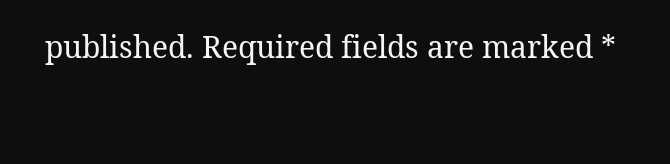published. Required fields are marked *